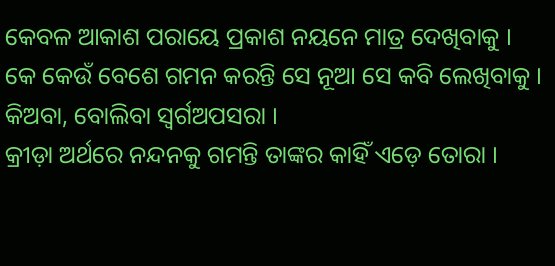କେବଳ ଆକାଶ ପରାୟେ ପ୍ରକାଶ ନୟନେ ମାତ୍ର ଦେଖିବାକୁ ।
କେ କେଉଁ ବେଶେ ଗମନ କରନ୍ତି ସେ ନୂଆ ସେ କବି ଲେଖିବାକୁ ।
କିଅବା, ବୋଲିବା ସ୍ୱର୍ଗଅପସରା ।
କ୍ରୀଡ଼ା ଅର୍ଥରେ ନନ୍ଦନକୁ ଗମନ୍ତି ତାଙ୍କର କାହିଁ ଏଡ଼େ ତୋରା ।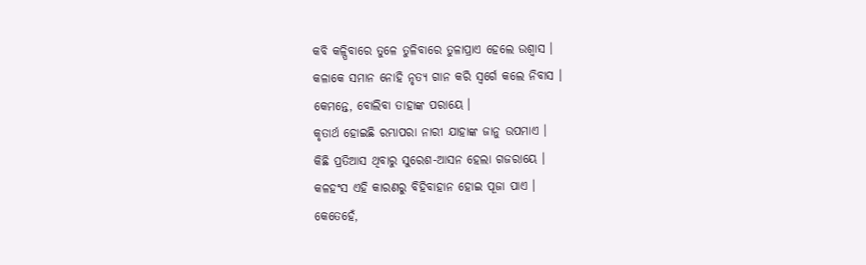କବି କଳ୍ପିବାରେ ତୁଳେ ତୁଳିବାରେ ତୁଳାପ୍ରାଏ ହେଲେ ଉଶ୍ୱାସ ।
କଳାକେ ସମାନ ନୋହି ନୃତ୍ୟ ଗାନ କରି ସ୍ୱର୍ଗେ କଲେ ନିବାସ ।
କେମନ୍ତେ, ବୋଲିବା ତାହାଙ୍କ ପରାୟେ ।
କୃତାର୍ଥ ହୋଇଛି ରମ୍ଭାପରା ନାରୀ ଯାହାଙ୍କ ଜାନୁ ଉପମାଏ ।
କିଛି ପ୍ରତିଆସ ଥିବାରୁ ସୁରେଶ-ଆସନ ହେଲା ଗଜରାୟେ ।
କଳହଂସ ଏହି କାରଣରୁ ବିହିବାହାନ ହୋଇ ପୂଜା ପାଏ ।
କେତେହେଁ,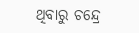ଥିବାରୁ ଚନ୍ଦ୍ରେ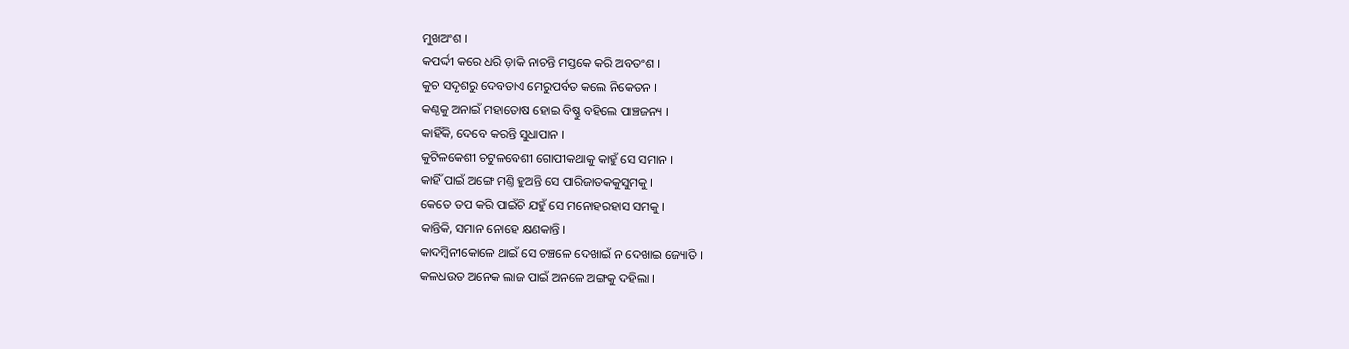ମୁଖଅଂଶ ।
କପର୍ଦ୍ଦୀ କରେ ଧରି ଡ଼ାକି ନାଚନ୍ତି ମସ୍ତକେ କରି ଅବତଂଶ ।
କୁଚ ସଦୃଶରୁ ଦେବତାଏ ମେରୁପର୍ବତ କଲେ ନିକେତନ ।
କଣ୍ଠକୁ ଅନାଇଁ ମହାତୋଷ ହୋଇ ବିଷ୍ଣୁ ବହିଲେ ପାଞ୍ଚଜନ୍ୟ ।
କାହିଁକି, ଦେବେ କରନ୍ତି ସୁଧାପାନ ।
କୁଟିଳକେଶୀ ଚଟୁଳବେଶୀ ଗୋପୀକଥାକୁ କାହୁଁ ସେ ସମାନ ।
କାହିଁ ପାଇଁ ଅଙ୍ଗେ ମଣ୍ତି ହୁଅନ୍ତି ସେ ପାରିଜାତକକୁସୁମକୁ ।
କେତେ ତପ କରି ପାଇଁଚି ଯହୁଁ ସେ ମନୋହରହାସ ସମକୁ ।
କାନ୍ତିକି, ସମାନ ନୋହେ କ୍ଷଣକାନ୍ତି ।
କାଦମ୍ବିନୀକୋଳେ ଥାଇଁ ସେ ଚଞ୍ଚଳେ ଦେଖାଇଁ ନ ଦେଖାଇ ଜ୍ୟୋତି ।
କଳଧଉତ ଅନେକ ଲାଜ ପାଇଁ ଅନଳେ ଅଙ୍ଗକୁ ଦହିଲା ।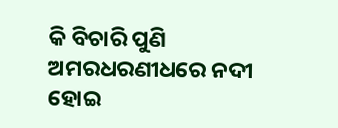କି ବିଚାରି ପୁଣି ଅମରଧରଣୀଧରେ ନଦୀ ହୋଇ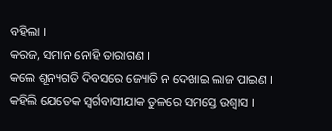ବହିଲା ।
କରଜ, ସମାନ ନୋହି ତାରାଗଣ ।
କଲେ ଶୂନ୍ୟଗତି ଦିବସରେ ଜ୍ୟୋତି ନ ଦେଖାଇ ଲାଜ ପାଇଣ ।
କହିଲି ଯେତେକ ସ୍ୱର୍ଗବାସୀଯାକ ତୁଳରେ ସମସ୍ତେ ଉଶ୍ୱାସ ।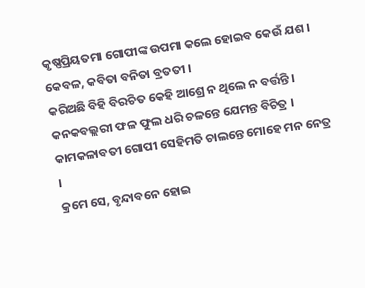କୃଷ୍ଣପ୍ରିୟତମା ଗୋପୀଙ୍କ ଉପମା କଲେ ହୋଇବ କେଉଁ ଯଶ ।
କେବଳ, କବିତା ବନିତା ବ୍ରତତୀ ।
କରିଅଛି ବିହି ବିରଚିତ କେହି ଆଶ୍ରେ ନ ଥିଲେ ନ ବର୍ତ୍ତନ୍ତି ।
କନକବଲ୍ଲରୀ ଫଳ ଫୁଲ ଧରି ଚଳନ୍ତେ ଯେମନ୍ତ ବିଚିତ୍ର ।
କାମକଳାବତୀ ଗୋପୀ ସେହିମତି ଚାଲନ୍ତେ ମୋହେ ମନ ନେତ୍ର ।
କ୍ରମେ ସେ, ବୃନ୍ଦାବନେ ହୋଇ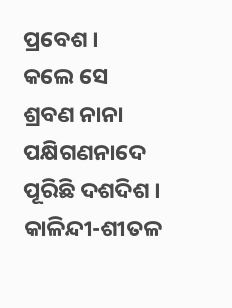ପ୍ରବେଶ ।
କଲେ ସେ ଶ୍ରବଣ ନାନା ପକ୍ଷିଗଣନାଦେ ପୂରିଛି ଦଶଦିଶ ।
କାଳିନ୍ଦୀ-ଶୀତଳ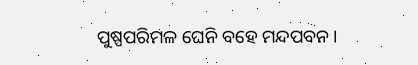ପୁଷ୍ପପରିମଳ ଘେନି ବହେ ମନ୍ଦପବନ ।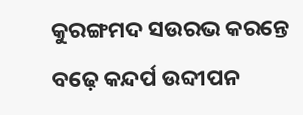କୁରଙ୍ଗମଦ ସଉରଭ କରନ୍ତେ ବଢ଼େ କନ୍ଦର୍ପ ଉବ୍ଦୀପନ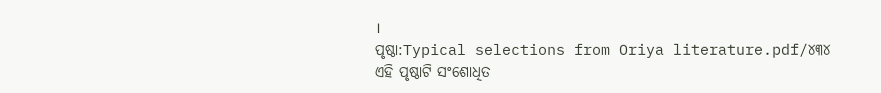।
ପୃଷ୍ଠା:Typical selections from Oriya literature.pdf/୪୩୪
ଏହି ପୃଷ୍ଠାଟି ସଂଶୋଧିତ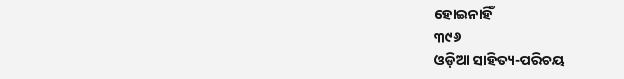ହୋଇନାହିଁ
୩୯୬
ଓଡ଼ିଆ ସାହିତ୍ୟ-ପରିଚୟ